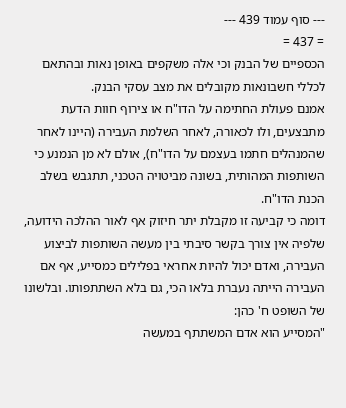--- סוף עמוד 439 ---
= 437 =
הכספיים של הבנק וכי אלה משקפים באופן נאות ובהתאם לכללי חשבונאות מקובלים את מצב עסקי הבנק.
אמנם פעולת החתימה על הדו"ח או צירוף חוות הדעת מתבצעים, ולו לכאורה, לאחר השלמת העבירה (היינו לאחר שהמנהלים חתמו בעצמם על הדו"ח), אולם לא מן הנמנע כי השותפות המהותית, בשונה מביטויה הטכני, תתגבש בשלב הכנת הדו"ח.
דומה כי קביעה זו מקבלת יתר חיזוק אף לאור ההלכה הידועה, שלפיה אין צורך בקשר סיבתי בין מעשה השותפות לביצוע העבירה, ואדם יכול להיות אחראי בפלילים כמסייע, אף אם העבירה הייתה נעברת בלאו הכי, גם בלא השתתפותו. ובלשונו של השופט ח' כהן:
"המסייע הוא אדם המשתתף במעשה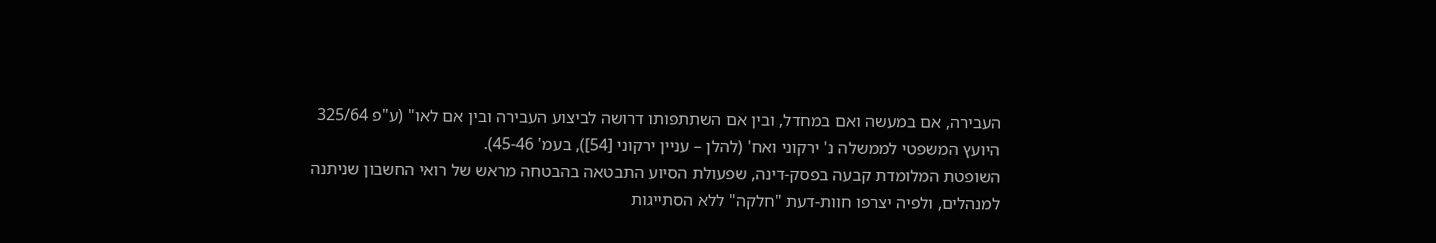העבירה, אם במעשה ואם במחדל, ובין אם השתתפותו דרושה לביצוע העבירה ובין אם לאו" (ע"פ 325/64 היועץ המשפטי לממשלה נ' ירקוני ואח' (להלן – עניין ירקוני [54]), בעמ' 45-46).
השופטת המלומדת קבעה בפסק-דינה, שפעולת הסיוע התבטאה בהבטחה מראש של רואי החשבון שניתנה למנהלים, ולפיה יצרפו חוות-דעת "חלקה" ללא הסתייגות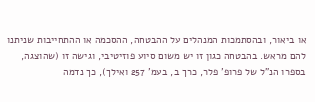או ביאור, ובהסתמכות המנהלים על ההבטחה, ההסכמה או ההתחייבות שניתנו להם מראש. בהבטחה כגון זו יש משום סיוע פוזיטיבי, וגישה זו (שהוצגה, בספרו הנ"ל של פרופ' פלר, כרך ב, בעמ' 257 ואילך), כך נדמה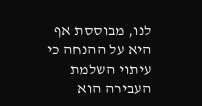לנו, מבוססת אף היא על ההנחה כי עיתוי השלמת העבירה הוא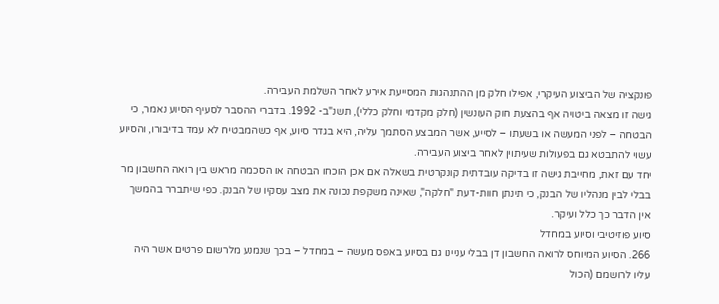פונקציה של הביצוע העיקרי, אפילו חלק מן ההתנהגות המסייעת אירע לאחר השלמת העבירה.
גישה זו מצאה ביטויה אף בהצעת חוק העונשין (חלק מקדמי וחלק כללי), תשנ"ב- 1992. בדברי ההסבר לסעיף הסיוע נאמר, כי הבטחה – לפני המעשה או בשעתו – לסייע, אשר המבצע הסתמך עליה, היא בגדר סיוע, אף כשהמבטיח לא עמד בדיבורו, והסיוע עשוי להתבטא גם בפעולות שעיתוין לאחר ביצוע העבירה.
יחד עם זאת, מחייבת גישה זו בדיקה עובדתית קונקרטית בשאלה אם אכן הוכחו הבטחה או הסכמה מראש בין רואה החשבון מר בבלי לבין מנהליו של הבנק, כי תינתן חוות-דעת "חלקה", שאינה משקפת נכונה את מצב עסקיו של הבנק. כפי שיתברר בהמשך אין הדבר כך כלל ועיקר.
סיוע פוזיטיבי וסיוע במחדל
266. הסיוע המיוחס לרואה החשבון דן בבלי עניינו גם בסיוע באפס מעשה – במחדל – בכך שנמנע מלרשום פרטים אשר היה עליו לרושמם (הכול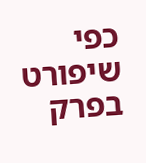כפי שיפורט בפרק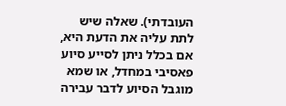העובדתי). שאלה שיש לתת עליה את הדעת היא, אם בכלל ניתן לסייע סיוע פאסיבי במחדל, או שמא מוגבל הסיוע לדבר עבירה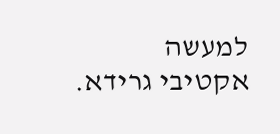למעשה אקטיבי גרידא.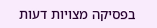בפסיקה מצויות דעות